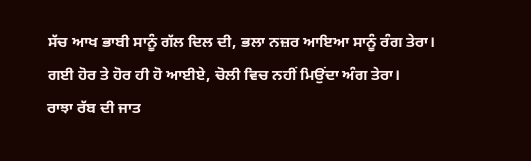ਸੱਚ ਆਖ ਭਾਬੀ ਸਾਨੂੰ ਗੱਲ ਦਿਲ ਦੀ, ਭਲਾ ਨਜ਼ਰ ਆਇਆ ਸਾਨੂੰ ਰੰਗ ਤੇਰਾ।
ਗਈ ਹੋਰ ਤੇ ਹੋਰ ਹੀ ਹੋ ਆਈਏ, ਚੋਲੀ ਵਿਚ ਨਹੀਂ ਮਿਉਂਦਾ ਅੰਗ ਤੇਰਾ।
ਰਾਝਾ ਰੱਬ ਦੀ ਜਾਤ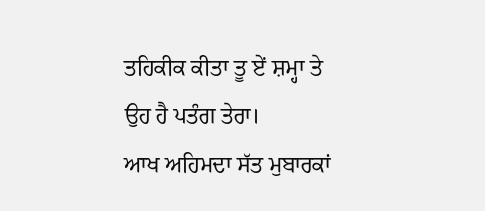ਤਹਿਕੀਕ ਕੀਤਾ ਤੂ ਏਂ ਸ਼ਮ੍ਹਾ ਤੇ ਉਹ ਹੈ ਪਤੰਗ ਤੇਰਾ।
ਆਖ ਅਹਿਮਦਾ ਸੱਤ ਮੁਬਾਰਕਾਂ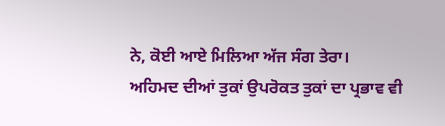ਨੇ, ਕੋਈ ਆਏ ਮਿਲਿਆ ਅੱਜ ਸੰਗ ਤੇਰਾ।
ਅਹਿਮਦ ਦੀਆਂ ਤੁਕਾਂ ਉਪਰੋਕਤ ਤੁਕਾਂ ਦਾ ਪ੍ਰਭਾਵ ਵੀ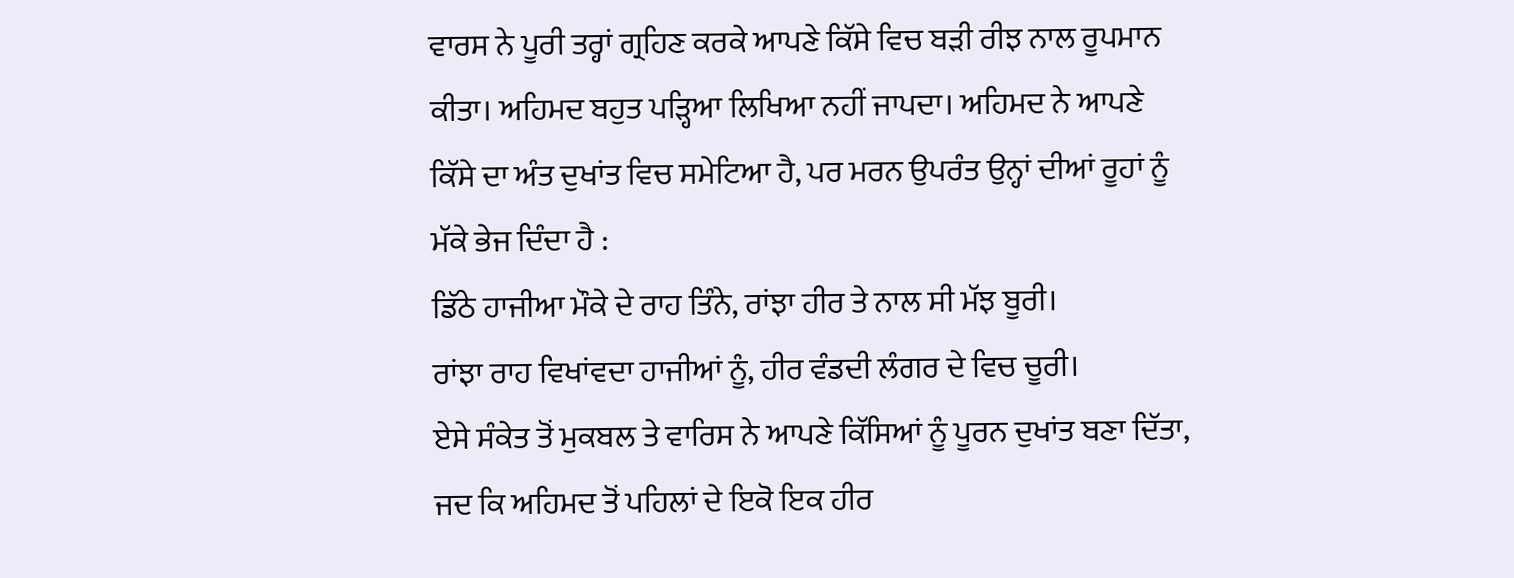ਵਾਰਸ ਨੇ ਪੂਰੀ ਤਰ੍ਹਾਂ ਗ੍ਰਹਿਣ ਕਰਕੇ ਆਪਣੇ ਕਿੱਸੇ ਵਿਚ ਬੜੀ ਰੀਝ ਨਾਲ ਰੂਪਮਾਨ ਕੀਤਾ। ਅਹਿਮਦ ਬਹੁਤ ਪੜ੍ਹਿਆ ਲਿਖਿਆ ਨਹੀਂ ਜਾਪਦਾ। ਅਹਿਮਦ ਨੇ ਆਪਣੇ ਕਿੱਸੇ ਦਾ ਅੰਤ ਦੁਖਾਂਤ ਵਿਚ ਸਮੇਟਿਆ ਹੈ, ਪਰ ਮਰਨ ਉਪਰੰਤ ਉਨ੍ਹਾਂ ਦੀਆਂ ਰੂਹਾਂ ਨੂੰ ਮੱਕੇ ਭੇਜ ਦਿੰਦਾ ਹੈ :
ਡਿੱਠੇ ਹਾਜੀਆ ਮੌਕੇ ਦੇ ਰਾਹ ਤਿੰਨੇ, ਰਾਂਝਾ ਹੀਰ ਤੇ ਨਾਲ ਸੀ ਮੱਝ ਬੂਰੀ।
ਰਾਂਝਾ ਰਾਹ ਵਿਖਾਂਵਦਾ ਹਾਜੀਆਂ ਨੂੰ, ਹੀਰ ਵੰਡਦੀ ਲੰਗਰ ਦੇ ਵਿਚ ਚੂਰੀ।
ਏਸੇ ਸੰਕੇਤ ਤੋਂ ਮੁਕਬਲ ਤੇ ਵਾਰਿਸ ਨੇ ਆਪਣੇ ਕਿੱਸਿਆਂ ਨੂੰ ਪੂਰਨ ਦੁਖਾਂਤ ਬਣਾ ਦਿੱਤਾ, ਜਦ ਕਿ ਅਹਿਮਦ ਤੋਂ ਪਹਿਲਾਂ ਦੇ ਇਕੋ ਇਕ ਹੀਰ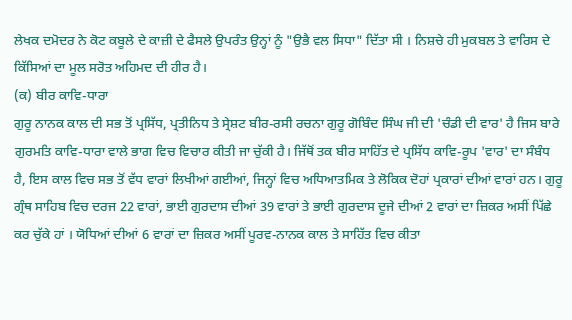ਲੇਖਕ ਦਮੋਦਰ ਨੇ ਕੋਟ ਕਬੂਲੇ ਦੇ ਕਾਜ਼ੀ ਦੇ ਫੈਸਲੇ ਉਪਰੰਤ ਉਨ੍ਹਾਂ ਨੂੰ "ਉਭੈ ਵਲ ਸਿਧਾ" ਦਿੱਤਾ ਸੀ । ਨਿਸ਼ਚੇ ਹੀ ਮੁਕਬਲ ਤੇ ਵਾਰਿਸ ਦੇ ਕਿੱਸਿਆਂ ਦਾ ਮੂਲ ਸਰੋਤ ਅਹਿਮਦ ਦੀ ਹੀਰ ਹੈ।
(ਕ) ਬੀਰ ਕਾਵਿ-ਧਾਰਾ
ਗੁਰੂ ਨਾਨਕ ਕਾਲ ਦੀ ਸਭ ਤੋਂ ਪ੍ਰਸਿੱਧ, ਪ੍ਰਤੀਨਿਧ ਤੇ ਸ੍ਰੇਸ਼ਟ ਬੀਰ-ਰਸੀ ਰਚਨਾ ਗੁਰੂ ਗੋਬਿੰਦ ਸਿੰਘ ਜੀ ਦੀ 'ਚੰਡੀ ਦੀ ਵਾਰ' ਹੈ ਜਿਸ ਬਾਰੇ ਗੁਰਮਤਿ ਕਾਵਿ-ਧਾਰਾ ਵਾਲੇ ਭਾਗ ਵਿਚ ਵਿਚਾਰ ਕੀਤੀ ਜਾ ਚੁੱਕੀ ਹੈ। ਜਿੱਥੋਂ ਤਕ ਬੀਰ ਸਾਹਿੱਤ ਦੇ ਪ੍ਰਸਿੱਧ ਕਾਵਿ-ਰੂਪ 'ਵਾਰ' ਦਾ ਸੰਬੰਧ ਹੈ, ਇਸ ਕਾਲ ਵਿਚ ਸਭ ਤੋਂ ਵੱਧ ਵਾਰਾਂ ਲਿਖੀਆਂ ਗਈਆਂ, ਜਿਨ੍ਹਾਂ ਵਿਚ ਅਧਿਆਤਮਿਕ ਤੇ ਲੋਕਿਕ ਦੋਹਾਂ ਪ੍ਰਕਾਰਾਂ ਦੀਆਂ ਵਾਰਾਂ ਹਨ। ਗੁਰੂ ਗ੍ਰੰਥ ਸਾਹਿਬ ਵਿਚ ਦਰਜ 22 ਵਾਰਾਂ, ਭਾਈ ਗੁਰਦਾਸ ਦੀਆਂ 39 ਵਾਰਾਂ ਤੇ ਭਾਈ ਗੁਰਦਾਸ ਦੂਜੇ ਦੀਆਂ 2 ਵਾਰਾਂ ਦਾ ਜ਼ਿਕਰ ਅਸੀਂ ਪਿੱਛੇ ਕਰ ਚੁੱਕੇ ਹਾਂ । ਯੋਧਿਆਂ ਦੀਆਂ 6 ਵਾਰਾਂ ਦਾ ਜ਼ਿਕਰ ਅਸੀਂ ਪੂਰਵ-ਨਾਨਕ ਕਾਲ ਤੇ ਸਾਹਿੱਤ ਵਿਚ ਕੀਤਾ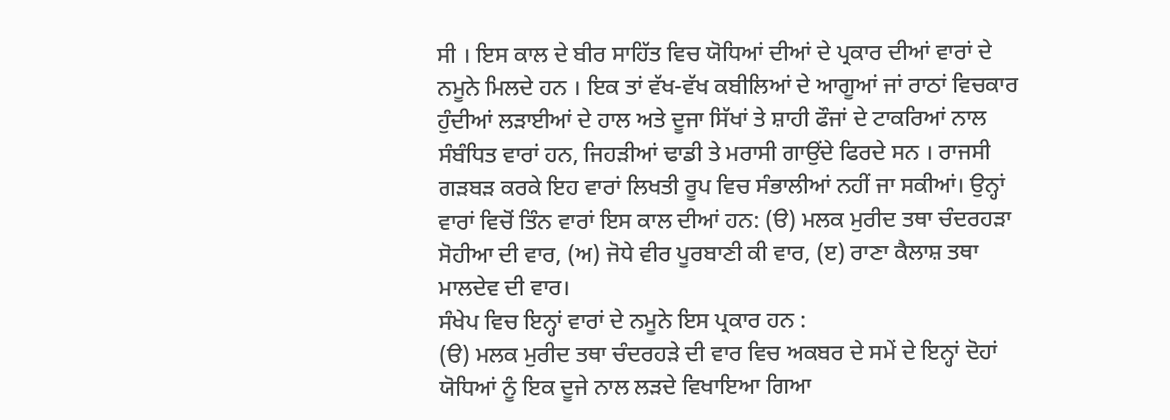ਸੀ । ਇਸ ਕਾਲ ਦੇ ਬੀਰ ਸਾਹਿੱਤ ਵਿਚ ਯੋਧਿਆਂ ਦੀਆਂ ਦੇ ਪ੍ਰਕਾਰ ਦੀਆਂ ਵਾਰਾਂ ਦੇ ਨਮੂਨੇ ਮਿਲਦੇ ਹਨ । ਇਕ ਤਾਂ ਵੱਖ-ਵੱਖ ਕਬੀਲਿਆਂ ਦੇ ਆਗੂਆਂ ਜਾਂ ਰਾਠਾਂ ਵਿਚਕਾਰ ਹੁੰਦੀਆਂ ਲੜਾਈਆਂ ਦੇ ਹਾਲ ਅਤੇ ਦੂਜਾ ਸਿੱਖਾਂ ਤੇ ਸ਼ਾਹੀ ਫੌਜਾਂ ਦੇ ਟਾਕਰਿਆਂ ਨਾਲ ਸੰਬੰਧਿਤ ਵਾਰਾਂ ਹਨ, ਜਿਹੜੀਆਂ ਢਾਡੀ ਤੇ ਮਰਾਸੀ ਗਾਉਂਦੇ ਫਿਰਦੇ ਸਨ । ਰਾਜਸੀ ਗੜਬੜ ਕਰਕੇ ਇਹ ਵਾਰਾਂ ਲਿਖਤੀ ਰੂਪ ਵਿਚ ਸੰਭਾਲੀਆਂ ਨਹੀਂ ਜਾ ਸਕੀਆਂ। ਉਨ੍ਹਾਂ ਵਾਰਾਂ ਵਿਚੋਂ ਤਿੰਨ ਵਾਰਾਂ ਇਸ ਕਾਲ ਦੀਆਂ ਹਨ: (ੳ) ਮਲਕ ਮੁਰੀਦ ਤਥਾ ਚੰਦਰਹੜਾ ਸੋਹੀਆ ਦੀ ਵਾਰ, (ਅ) ਜੋਧੇ ਵੀਰ ਪੂਰਬਾਣੀ ਕੀ ਵਾਰ, (ੲ) ਰਾਣਾ ਕੈਲਾਸ਼ ਤਥਾ ਮਾਲਦੇਵ ਦੀ ਵਾਰ।
ਸੰਖੇਪ ਵਿਚ ਇਨ੍ਹਾਂ ਵਾਰਾਂ ਦੇ ਨਮੂਨੇ ਇਸ ਪ੍ਰਕਾਰ ਹਨ :
(ੳ) ਮਲਕ ਮੁਰੀਦ ਤਥਾ ਚੰਦਰਹੜੇ ਦੀ ਵਾਰ ਵਿਚ ਅਕਬਰ ਦੇ ਸਮੇਂ ਦੇ ਇਨ੍ਹਾਂ ਦੋਹਾਂ ਯੋਧਿਆਂ ਨੂੰ ਇਕ ਦੂਜੇ ਨਾਲ ਲੜਦੇ ਵਿਖਾਇਆ ਗਿਆ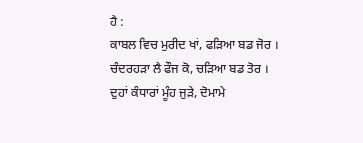ਹੈ :
ਕਾਬਲ ਵਿਚ ਮੁਰੀਦ ਖਾਂ, ਫੜਿਆ ਬਡ ਜੋਰ ।
ਚੰਦਰਹੜਾ ਲੈ ਫੌਜ ਕੋ, ਚੜਿਆ ਬਡ ਤੋਰ ।
ਦੁਹਾਂ ਕੰਧਾਰਾਂ ਮੂੰਹ ਜੁੜੇ, ਦੋਮਾਮੇ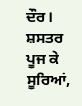ਦੌਰ।
ਸ਼ਸਤਰ ਪੂਜ ਕੇ ਸੂਰਿਆਂ,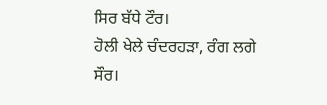ਸਿਰ ਬੱਧੇ ਟੌਰ।
ਹੋਲੀ ਖੇਲੇ ਚੰਦਰਹੜਾ, ਰੰਗ ਲਗੇ ਸੌਰ।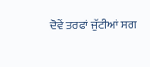ਦੋਵੇਂ ਤਰਫਾਂ ਜੁੱਟੀਆਂ ਸਗ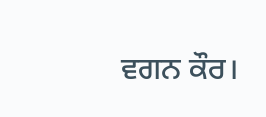ਵਗਨ ਕੌਰ।